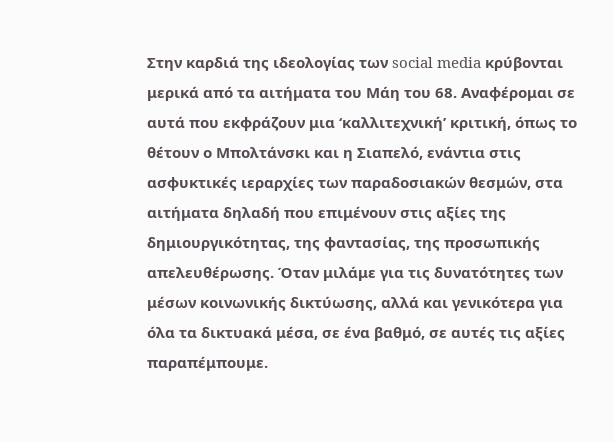Στην καρδιά της ιδεολογίας των social media κρύβονται μερικά από τα αιτήματα του Μάη του 68. Αναφέρομαι σε αυτά που εκφράζουν μια ‘καλλιτεχνική’ κριτική, όπως το θέτουν ο Μπολτάνσκι και η Σιαπελό, ενάντια στις ασφυκτικές ιεραρχίες των παραδοσιακών θεσμών, στα αιτήματα δηλαδή που επιμένουν στις αξίες της δημιουργικότητας, της φαντασίας, της προσωπικής απελευθέρωσης. Όταν μιλάμε για τις δυνατότητες των μέσων κοινωνικής δικτύωσης, αλλά και γενικότερα για όλα τα δικτυακά μέσα, σε ένα βαθμό, σε αυτές τις αξίες παραπέμπουμε.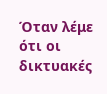Όταν λέμε ότι οι δικτυακές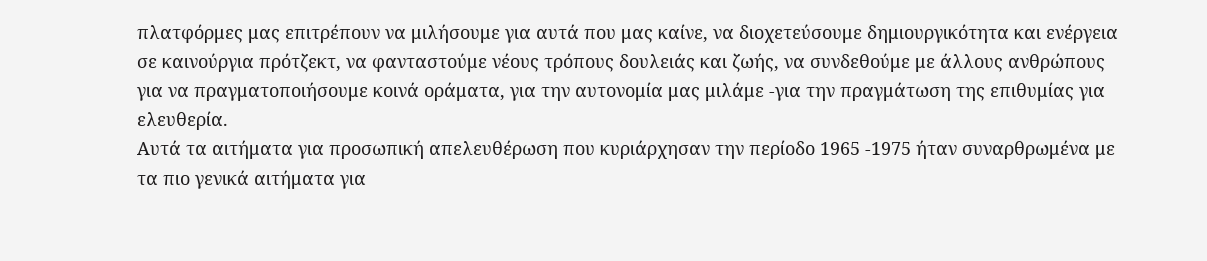πλατφόρμες μας επιτρέπουν να μιλήσουμε για αυτά που μας καίνε, να διοχετεύσουμε δημιουργικότητα και ενέργεια σε καινούργια πρότζεκτ, να φανταστούμε νέους τρόπους δουλειάς και ζωής, να συνδεθούμε με άλλους ανθρώπους για να πραγματοποιήσουμε κοινά οράματα, για την αυτονομία μας μιλάμε -για την πραγμάτωση της επιθυμίας για ελευθερία.
Αυτά τα αιτήματα για προσωπική απελευθέρωση που κυριάρχησαν την περίοδο 1965 -1975 ήταν συναρθρωμένα με τα πιο γενικά αιτήματα για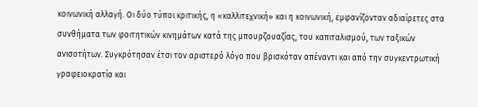κοινωνική αλλαγή. Οι δύο τύποι κριτικής, η «καλλιτεχνική» και η κοινωνική, εμφανίζονταν αδιαίρετες στα συνθήματα των φοιτητικών κινημάτων κατά της μπουρζουαζίας, του καπιταλισμού, των ταξικών ανισοτήτων. Συγκρότησαν έτσι τον αριστερό λόγο που βρισκόταν απέναντι και από την συγκεντρωτική γραφειοκρατία και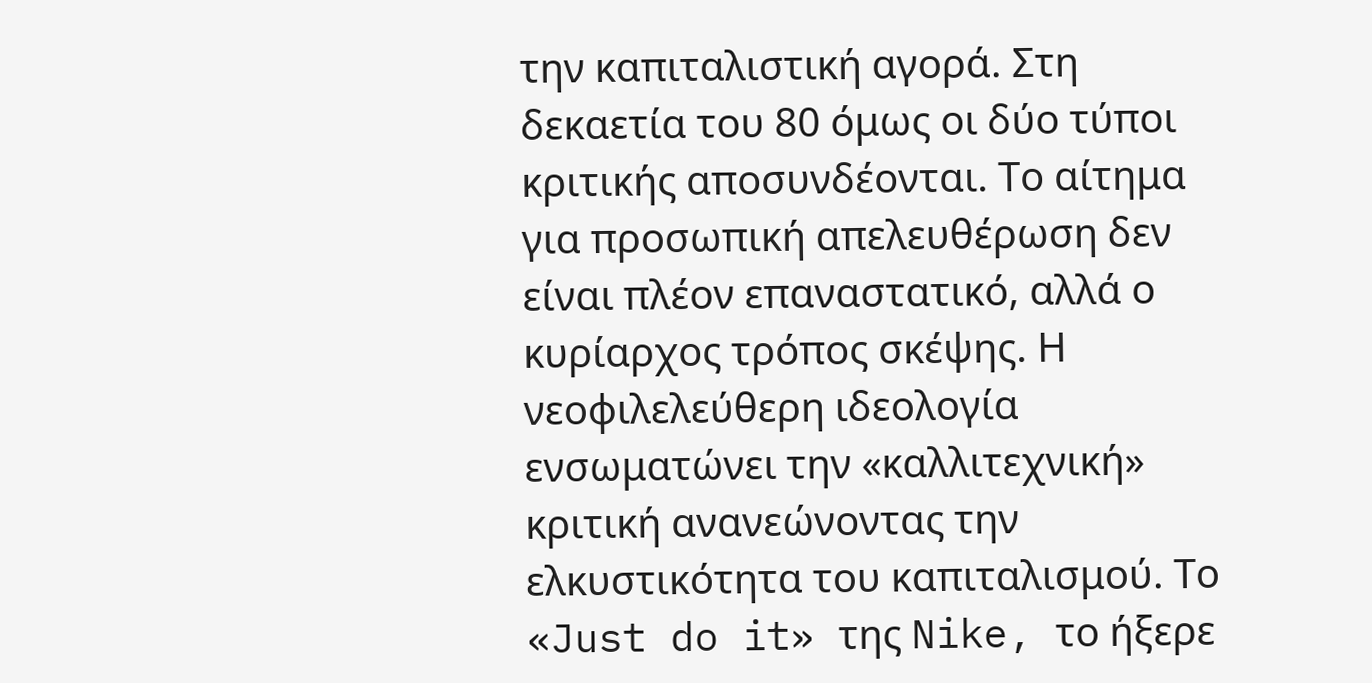την καπιταλιστική αγορά. Στη δεκαετία του 80 όμως οι δύο τύποι κριτικής αποσυνδέονται. Το αίτημα για προσωπική απελευθέρωση δεν είναι πλέον επαναστατικό, αλλά ο κυρίαρχος τρόπος σκέψης. Η νεοφιλελεύθερη ιδεολογία ενσωματώνει την «καλλιτεχνική» κριτική ανανεώνοντας την ελκυστικότητα του καπιταλισμού. Το «Just do it» της Nike, το ήξερε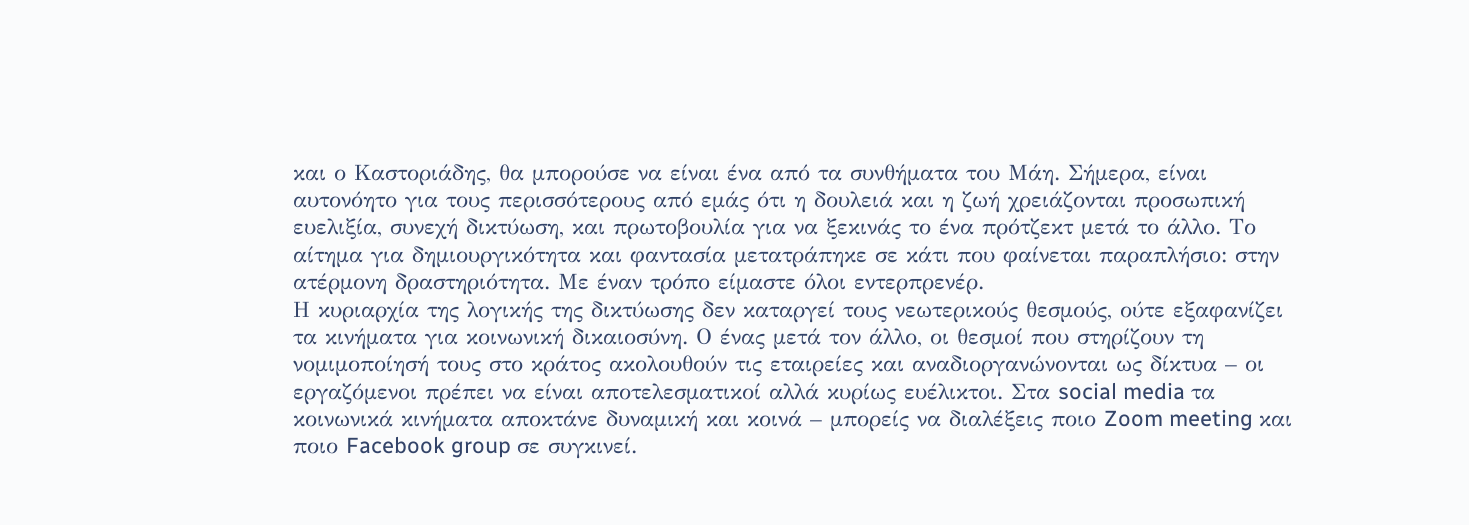και ο Καστοριάδης, θα μπορούσε να είναι ένα από τα συνθήματα του Μάη. Σήμερα, είναι αυτονόητο για τους περισσότερους από εμάς ότι η δουλειά και η ζωή χρειάζονται προσωπική ευελιξία, συνεχή δικτύωση, και πρωτοβουλία για να ξεκινάς το ένα πρότζεκτ μετά το άλλο. Το αίτημα για δημιουργικότητα και φαντασία μετατράπηκε σε κάτι που φαίνεται παραπλήσιο: στην ατέρμονη δραστηριότητα. Με έναν τρόπο είμαστε όλοι εντερπρενέρ.
Η κυριαρχία της λογικής της δικτύωσης δεν καταργεί τους νεωτερικούς θεσμούς, ούτε εξαφανίζει τα κινήματα για κοινωνική δικαιοσύνη. Ο ένας μετά τον άλλο, οι θεσμοί που στηρίζουν τη νομιμοποίησή τους στο κράτος ακολουθούν τις εταιρείες και αναδιοργανώνονται ως δίκτυα – οι εργαζόμενοι πρέπει να είναι αποτελεσματικοί αλλά κυρίως ευέλικτοι. Στα social media τα κοινωνικά κινήματα αποκτάνε δυναμική και κοινά – μπορείς να διαλέξεις ποιο Zoom meeting και ποιο Facebook group σε συγκινεί.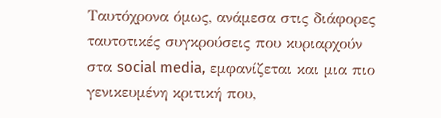Ταυτόχρονα όμως, ανάμεσα στις διάφορες ταυτοτικές συγκρούσεις που κυριαρχούν στα social media, εμφανίζεται και μια πιο γενικευμένη κριτική που,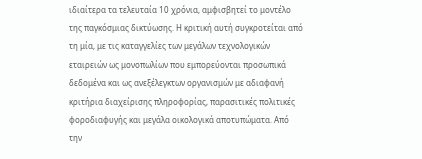ιδιαίτερα τα τελευταία 10 χρόνια, αμφισβητεί το μοντέλο της παγκόσμιας δικτύωσης. Η κριτική αυτή συγκροτείται από τη μία, με τις καταγγελίες των μεγάλων τεχνολογικών εταιρειών ως μονοπωλίων που εμπορεύονται προσωπικά δεδομένα και ως ανεξέλεγκτων οργανισμών με αδιαφανή κριτήρια διαχείρισης πληροφορίας, παρασιτικές πολιτικές φοροδιαφυγής και μεγάλα οικολογικά αποτυπώματα. Από την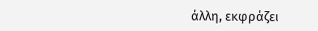άλλη, εκφράζει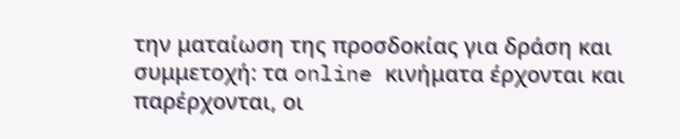την ματαίωση της προσδοκίας για δράση και συμμετοχή: τα online κινήματα έρχονται και παρέρχονται, οι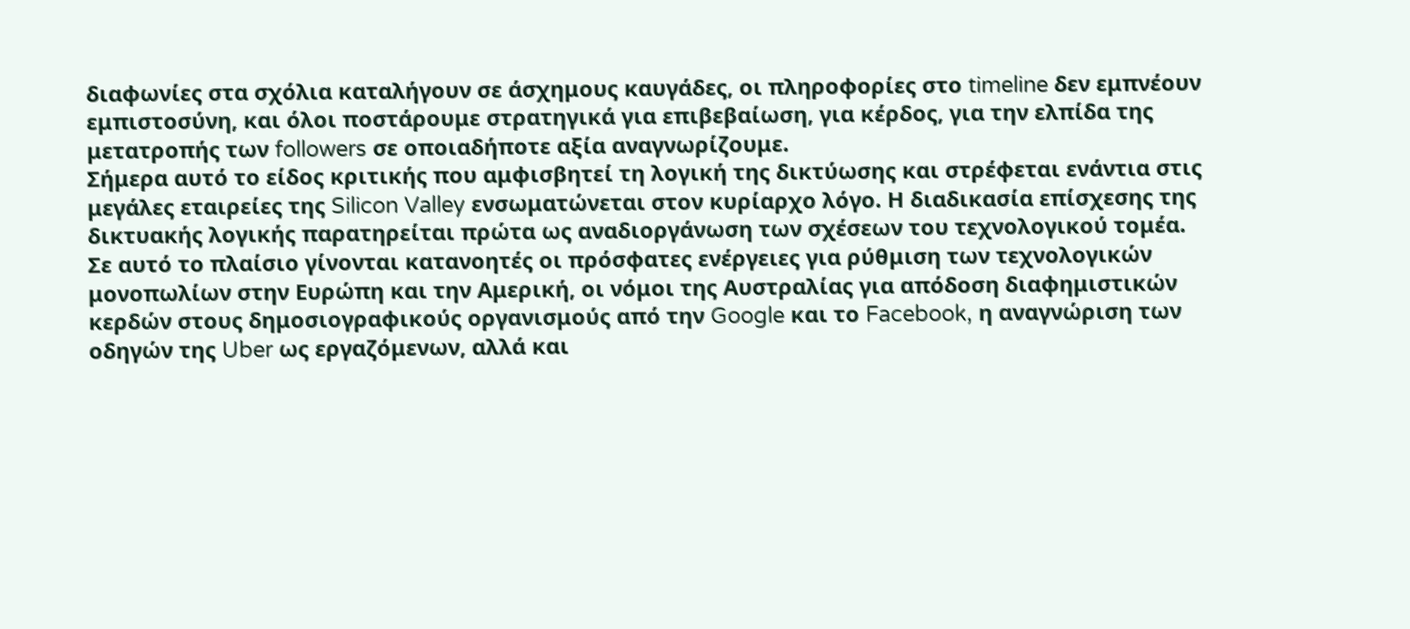διαφωνίες στα σχόλια καταλήγουν σε άσχημους καυγάδες, οι πληροφορίες στο timeline δεν εμπνέουν εμπιστοσύνη, και όλοι ποστάρουμε στρατηγικά για επιβεβαίωση, για κέρδος, για την ελπίδα της μετατροπής των followers σε οποιαδήποτε αξία αναγνωρίζουμε.
Σήμερα αυτό το είδος κριτικής που αμφισβητεί τη λογική της δικτύωσης και στρέφεται ενάντια στις μεγάλες εταιρείες της Silicon Valley ενσωματώνεται στον κυρίαρχο λόγο. Η διαδικασία επίσχεσης της δικτυακής λογικής παρατηρείται πρώτα ως αναδιοργάνωση των σχέσεων του τεχνολογικού τομέα. Σε αυτό το πλαίσιο γίνονται κατανοητές οι πρόσφατες ενέργειες για ρύθμιση των τεχνολογικών μονοπωλίων στην Ευρώπη και την Αμερική, οι νόμοι της Αυστραλίας για απόδοση διαφημιστικών κερδών στους δημοσιογραφικούς οργανισμούς από την Google και το Facebook, η αναγνώριση των οδηγών της Uber ως εργαζόμενων, αλλά και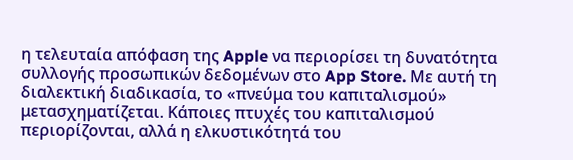η τελευταία απόφαση της Apple να περιορίσει τη δυνατότητα συλλογής προσωπικών δεδομένων στο App Store. Με αυτή τη διαλεκτική διαδικασία, το «πνεύμα του καπιταλισμού» μετασχηματίζεται. Κάποιες πτυχές του καπιταλισμού περιορίζονται, αλλά η ελκυστικότητά του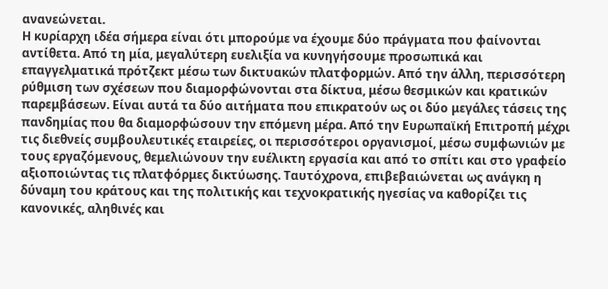ανανεώνεται.
Η κυρίαρχη ιδέα σήμερα είναι ότι μπορούμε να έχουμε δύο πράγματα που φαίνονται αντίθετα. Από τη μία, μεγαλύτερη ευελιξία να κυνηγήσουμε προσωπικά και επαγγελματικά πρότζεκτ μέσω των δικτυακών πλατφορμών. Από την άλλη, περισσότερη ρύθμιση των σχέσεων που διαμορφώνονται στα δίκτυα, μέσω θεσμικών και κρατικών παρεμβάσεων. Είναι αυτά τα δύο αιτήματα που επικρατούν ως οι δύο μεγάλες τάσεις της πανδημίας που θα διαμορφώσουν την επόμενη μέρα. Από την Ευρωπαϊκή Επιτροπή μέχρι τις διεθνείς συμβουλευτικές εταιρείες, οι περισσότεροι οργανισμοί, μέσω συμφωνιών με τους εργαζόμενους, θεμελιώνουν την ευέλικτη εργασία και από το σπίτι και στο γραφείο αξιοποιώντας τις πλατφόρμες δικτύωσης. Ταυτόχρονα, επιβεβαιώνεται ως ανάγκη η δύναμη του κράτους και της πολιτικής και τεχνοκρατικής ηγεσίας να καθορίζει τις κανονικές, αληθινές και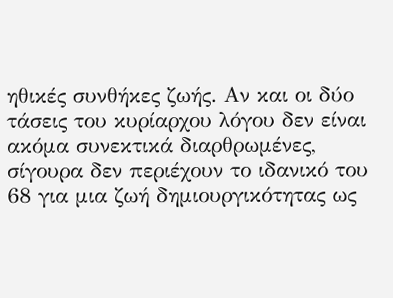ηθικές συνθήκες ζωής. Αν και οι δύο τάσεις του κυρίαρχου λόγου δεν είναι ακόμα συνεκτικά διαρθρωμένες, σίγουρα δεν περιέχουν το ιδανικό του 68 για μια ζωή δημιουργικότητας ως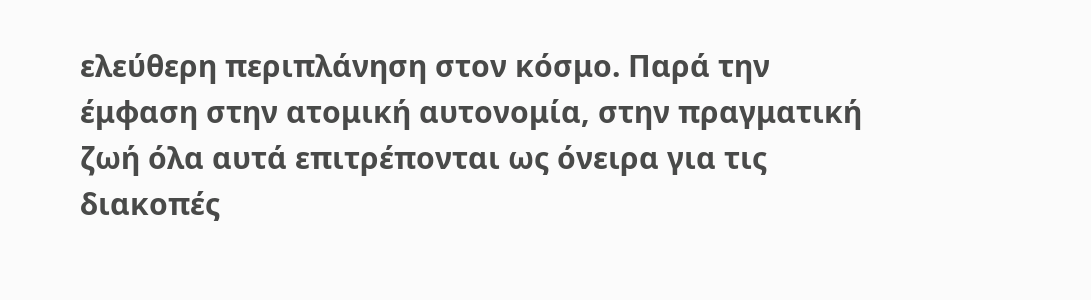ελεύθερη περιπλάνηση στον κόσμο. Παρά την έμφαση στην ατομική αυτονομία, στην πραγματική ζωή όλα αυτά επιτρέπονται ως όνειρα για τις διακοπές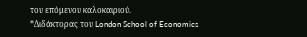του επόμενου καλοκαιριού.
*Διδάκτορας του London School of Economics